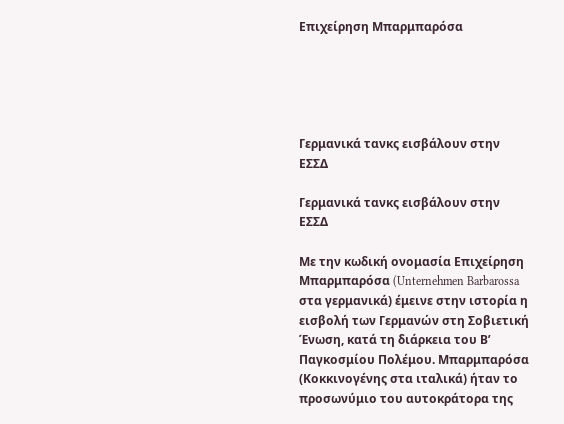Επιχείρηση Μπαρμπαρόσα





Γερμανικά τανκς εισβάλουν στην ΕΣΣΔ

Γερμανικά τανκς εισβάλουν στην ΕΣΣΔ

Με την κωδική ονομασία Επιχείρηση Μπαρμπαρόσα (Unternehmen Barbarossa στα γερμανικά) έμεινε στην ιστορία η εισβολή των Γερμανών στη Σοβιετική Ένωση, κατά τη διάρκεια του Β’ Παγκοσμίου Πολέμου. Μπαρμπαρόσα (Κοκκινογένης στα ιταλικά) ήταν το προσωνύμιο του αυτοκράτορα της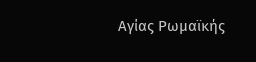Αγίας Ρωμαϊκής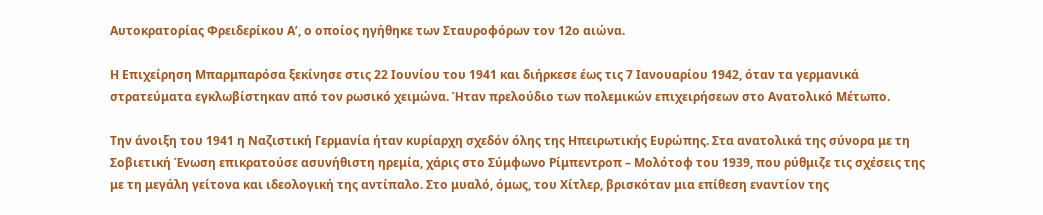Αυτοκρατορίας Φρειδερίκου Α’, ο οποίος ηγήθηκε των Σταυροφόρων τον 12ο αιώνα.

Η Επιχείρηση Μπαρμπαρόσα ξεκίνησε στις 22 Ιουνίου του 1941 και διήρκεσε έως τις 7 Ιανουαρίου 1942, όταν τα γερμανικά στρατεύματα εγκλωβίστηκαν από τον ρωσικό χειμώνα. Ήταν πρελούδιο των πολεμικών επιχειρήσεων στο Ανατολικό Μέτωπο.

Την άνοιξη του 1941 η Ναζιστική Γερμανία ήταν κυρίαρχη σχεδόν όλης της Ηπειρωτικής Ευρώπης. Στα ανατολικά της σύνορα με τη Σοβιετική Ένωση επικρατούσε ασυνήθιστη ηρεμία, χάρις στο Σύμφωνο Ρίμπεντροπ – Μολότοφ του 1939, που ρύθμιζε τις σχέσεις της με τη μεγάλη γείτονα και ιδεολογική της αντίπαλο. Στο μυαλό, όμως, του Χίτλερ, βρισκόταν μια επίθεση εναντίον της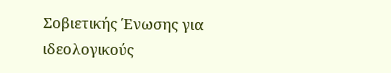Σοβιετικής Ένωσης για ιδεολογικούς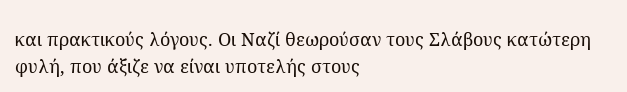και πρακτικούς λόγους. Οι Ναζί θεωρούσαν τους Σλάβους κατώτερη φυλή, που άξιζε να είναι υποτελής στους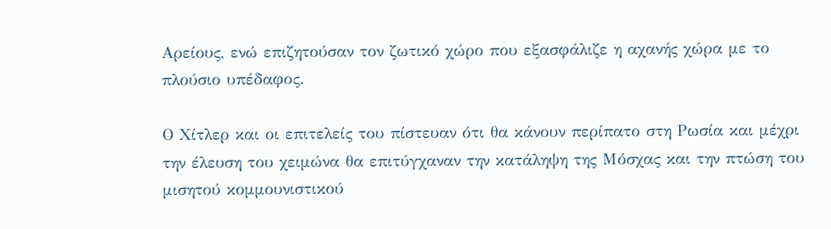Αρείους, ενώ επιζητούσαν τον ζωτικό χώρο που εξασφάλιζε η αχανής χώρα με το πλούσιο υπέδαφος.

Ο Χίτλερ και οι επιτελείς του πίστευαν ότι θα κάνουν περίπατο στη Ρωσία και μέχρι την έλευση του χειμώνα θα επιτύγχαναν την κατάληψη της Μόσχας και την πτώση του μισητού κομμουνιστικού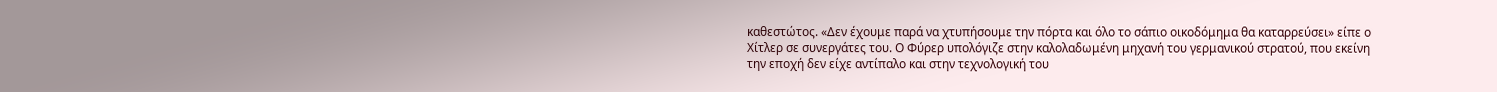καθεστώτος. «Δεν έχουμε παρά να χτυπήσουμε την πόρτα και όλο το σάπιο οικοδόμημα θα καταρρεύσει» είπε ο Χίτλερ σε συνεργάτες του. Ο Φύρερ υπολόγιζε στην καλολαδωμένη μηχανή του γερμανικού στρατού, που εκείνη την εποχή δεν είχε αντίπαλο και στην τεχνολογική του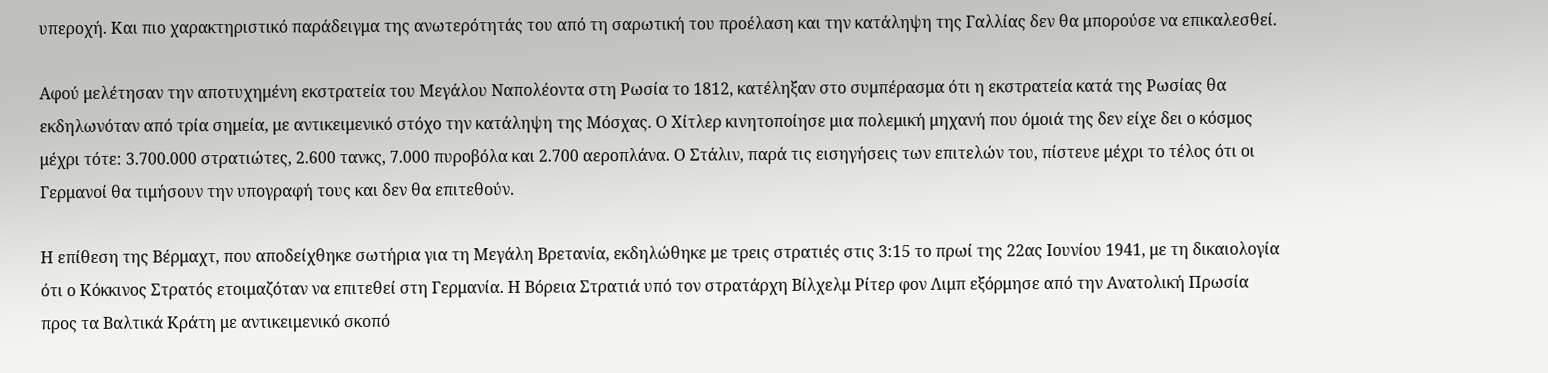υπεροχή. Και πιο χαρακτηριστικό παράδειγμα της ανωτερότητάς του από τη σαρωτική του προέλαση και την κατάληψη της Γαλλίας δεν θα μπορούσε να επικαλεσθεί.

Αφού μελέτησαν την αποτυχημένη εκστρατεία του Μεγάλου Ναπολέοντα στη Ρωσία το 1812, κατέληξαν στο συμπέρασμα ότι η εκστρατεία κατά της Ρωσίας θα εκδηλωνόταν από τρία σημεία, με αντικειμενικό στόχο την κατάληψη της Μόσχας. Ο Χίτλερ κινητοποίησε μια πολεμική μηχανή που όμοιά της δεν είχε δει ο κόσμος μέχρι τότε: 3.700.000 στρατιώτες, 2.600 τανκς, 7.000 πυροβόλα και 2.700 αεροπλάνα. Ο Στάλιν, παρά τις εισηγήσεις των επιτελών του, πίστευε μέχρι το τέλος ότι οι Γερμανοί θα τιμήσουν την υπογραφή τους και δεν θα επιτεθούν.

Η επίθεση της Βέρμαχτ, που αποδείχθηκε σωτήρια για τη Μεγάλη Βρετανία, εκδηλώθηκε με τρεις στρατιές στις 3:15 το πρωί της 22ας Ιουνίου 1941, με τη δικαιολογία ότι ο Κόκκινος Στρατός ετοιμαζόταν να επιτεθεί στη Γερμανία. Η Βόρεια Στρατιά υπό τον στρατάρχη Βίλχελμ Ρίτερ φον Λιμπ εξόρμησε από την Ανατολική Πρωσία προς τα Βαλτικά Κράτη με αντικειμενικό σκοπό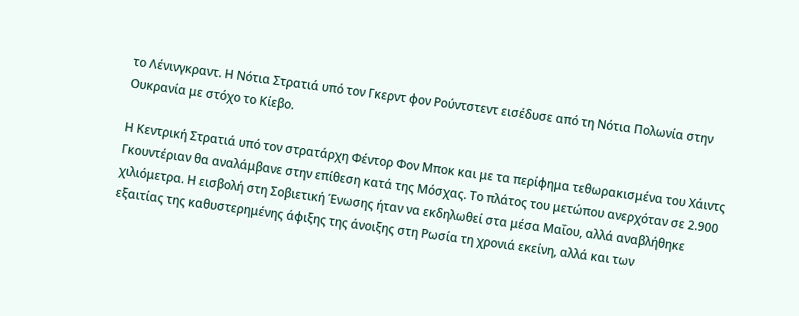το Λένινγκραντ. Η Νότια Στρατιά υπό τον Γκερντ φον Ρούντστεντ εισέδυσε από τη Νότια Πολωνία στην Ουκρανία με στόχο το Κίεβο.

Η Κεντρική Στρατιά υπό τον στρατάρχη Φέντορ Φον Μποκ και με τα περίφημα τεθωρακισμένα του Χάιντς Γκουντέριαν θα αναλάμβανε στην επίθεση κατά της Μόσχας. Το πλάτος του μετώπου ανερχόταν σε 2.900 χιλιόμετρα. Η εισβολή στη Σοβιετική Ένωσης ήταν να εκδηλωθεί στα μέσα Μαΐου, αλλά αναβλήθηκε εξαιτίας της καθυστερημένης άφιξης της άνοιξης στη Ρωσία τη χρονιά εκείνη, αλλά και των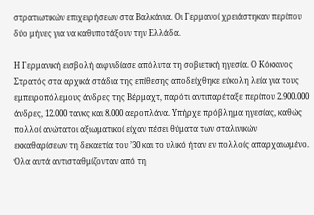στρατιωτικών επιχειρήσεων στα Βαλκάνια. Οι Γερμανοί χρειάστηκαν περίπου δύο μήνες για να καθυποτάξουν την Ελλάδα.

Η Γερμανική εισβολή αιφνιδίασε απόλυτα τη σοβιετική ηγεσία. Ο Κόκκινος Στρατός στα αρχικά στάδια της επίθεσης αποδείχθηκε εύκολη λεία για τους εμπειροπόλεμους άνδρες της Βέρμαχτ, παρότι αντιπαρέταξε περίπου 2.900.000 άνδρες, 12.000 τανκς και 8.000 αεροπλάνα. Υπήρχε πρόβλημα ηγεσίας, καθώς πολλοί ανώτατοι αξιωματικοί είχαν πέσει θύματα των σταλινικών εκκαθαρίσεων τη δεκαετία του ’30 και το υλικό ήταν εν πολλοίς απαρχαιωμένο. Όλα αυτά αντισταθμίζονταν από τη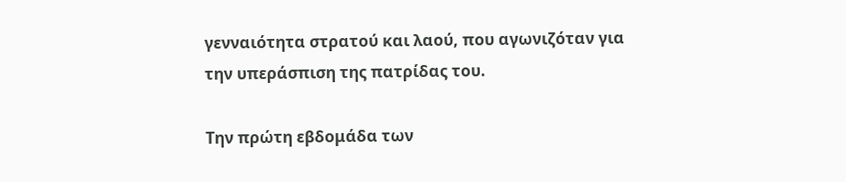γενναιότητα στρατού και λαού, που αγωνιζόταν για την υπεράσπιση της πατρίδας του.

Την πρώτη εβδομάδα των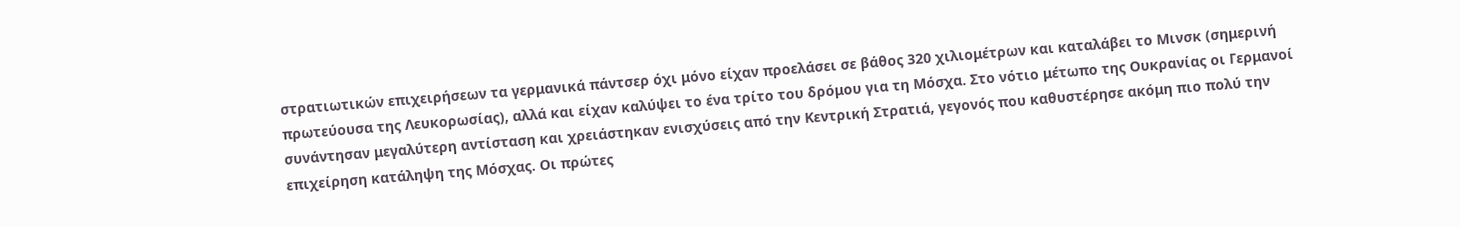στρατιωτικών επιχειρήσεων τα γερμανικά πάντσερ όχι μόνο είχαν προελάσει σε βάθος 320 χιλιομέτρων και καταλάβει το Μινσκ (σημερινή πρωτεύουσα της Λευκορωσίας), αλλά και είχαν καλύψει το ένα τρίτο του δρόμου για τη Μόσχα. Στο νότιο μέτωπο της Ουκρανίας οι Γερμανοί συνάντησαν μεγαλύτερη αντίσταση και χρειάστηκαν ενισχύσεις από την Κεντρική Στρατιά, γεγονός που καθυστέρησε ακόμη πιο πολύ την επιχείρηση κατάληψη της Μόσχας. Οι πρώτες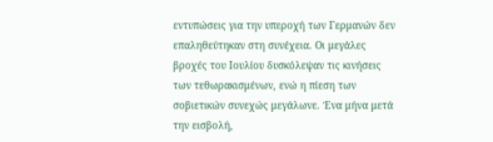εντυπώσεις για την υπεροχή των Γερμανών δεν επαληθεύτηκαν στη συνέχεια. Οι μεγάλες βροχές του Ιουλίου δυσκόλεψαν τις κινήσεις των τεθωρακισμένων, ενώ η πίεση των σοβιετικών συνεχώς μεγάλωνε. Ένα μήνα μετά την εισβολή,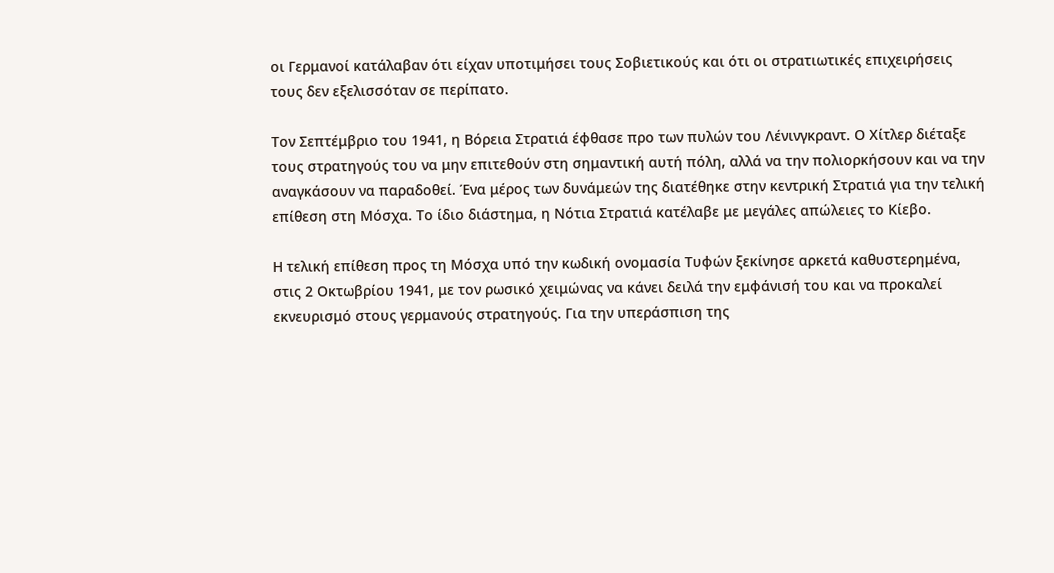οι Γερμανοί κατάλαβαν ότι είχαν υποτιμήσει τους Σοβιετικούς και ότι οι στρατιωτικές επιχειρήσεις τους δεν εξελισσόταν σε περίπατο.

Τον Σεπτέμβριο του 1941, η Βόρεια Στρατιά έφθασε προ των πυλών του Λένινγκραντ. Ο Χίτλερ διέταξε τους στρατηγούς του να μην επιτεθούν στη σημαντική αυτή πόλη, αλλά να την πολιορκήσουν και να την αναγκάσουν να παραδοθεί. Ένα μέρος των δυνάμεών της διατέθηκε στην κεντρική Στρατιά για την τελική επίθεση στη Μόσχα. Το ίδιο διάστημα, η Νότια Στρατιά κατέλαβε με μεγάλες απώλειες το Κίεβο.

Η τελική επίθεση προς τη Μόσχα υπό την κωδική ονομασία Τυφών ξεκίνησε αρκετά καθυστερημένα, στις 2 Οκτωβρίου 1941, με τον ρωσικό χειμώνας να κάνει δειλά την εμφάνισή του και να προκαλεί εκνευρισμό στους γερμανούς στρατηγούς. Για την υπεράσπιση της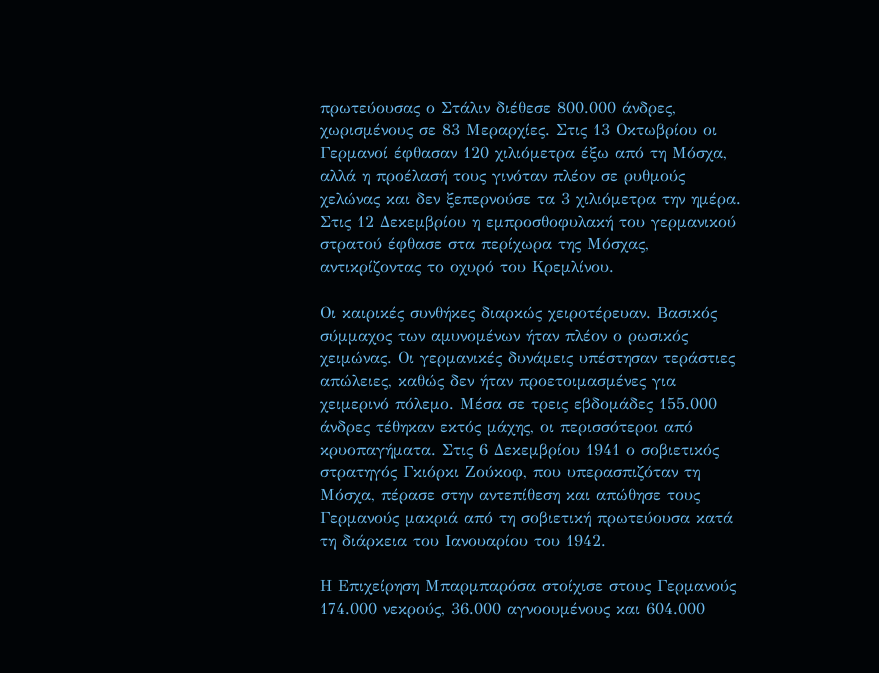πρωτεύουσας ο Στάλιν διέθεσε 800.000 άνδρες, χωρισμένους σε 83 Μεραρχίες. Στις 13 Οκτωβρίου οι Γερμανοί έφθασαν 120 χιλιόμετρα έξω από τη Μόσχα, αλλά η προέλασή τους γινόταν πλέον σε ρυθμούς χελώνας και δεν ξεπερνούσε τα 3 χιλιόμετρα την ημέρα. Στις 12 Δεκεμβρίου η εμπροσθοφυλακή του γερμανικού στρατού έφθασε στα περίχωρα της Μόσχας, αντικρίζοντας το οχυρό του Κρεμλίνου.

Οι καιρικές συνθήκες διαρκώς χειροτέρευαν. Βασικός σύμμαχος των αμυνομένων ήταν πλέον ο ρωσικός χειμώνας. Οι γερμανικές δυνάμεις υπέστησαν τεράστιες απώλειες, καθώς δεν ήταν προετοιμασμένες για χειμερινό πόλεμο. Μέσα σε τρεις εβδομάδες 155.000 άνδρες τέθηκαν εκτός μάχης, οι περισσότεροι από κρυοπαγήματα. Στις 6 Δεκεμβρίου 1941 ο σοβιετικός στρατηγός Γκιόρκι Ζούκοφ, που υπερασπιζόταν τη Μόσχα, πέρασε στην αντεπίθεση και απώθησε τους Γερμανούς μακριά από τη σοβιετική πρωτεύουσα κατά τη διάρκεια του Ιανουαρίου του 1942.

Η Επιχείρηση Μπαρμπαρόσα στοίχισε στους Γερμανούς 174.000 νεκρούς, 36.000 αγνοουμένους και 604.000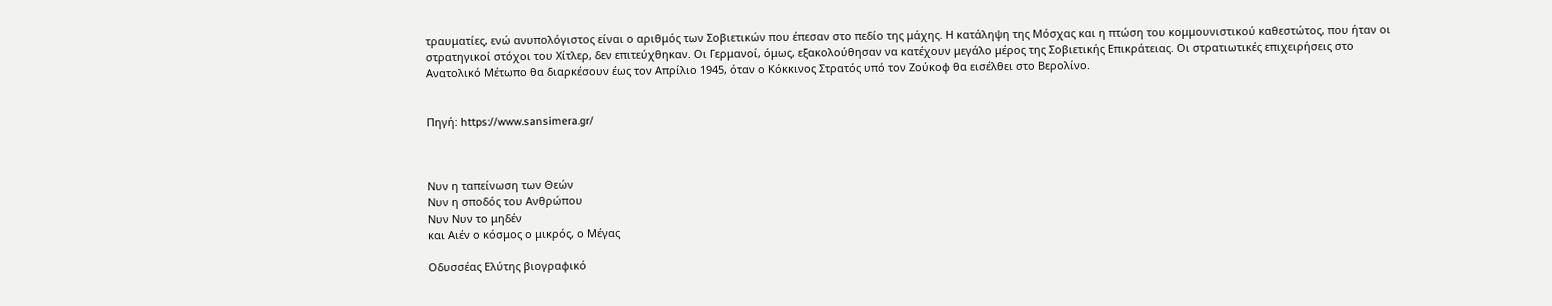τραυματίες, ενώ ανυπολόγιστος είναι ο αριθμός των Σοβιετικών που έπεσαν στο πεδίο της μάχης. Η κατάληψη της Μόσχας και η πτώση του κομμουνιστικού καθεστώτος, που ήταν οι στρατηγικοί στόχοι του Χίτλερ, δεν επιτεύχθηκαν. Οι Γερμανοί, όμως, εξακολούθησαν να κατέχουν μεγάλο μέρος της Σοβιετικής Επικράτειας. Οι στρατιωτικές επιχειρήσεις στο Ανατολικό Μέτωπο θα διαρκέσουν έως τον Απρίλιο 1945, όταν ο Κόκκινος Στρατός υπό τον Ζούκοφ θα εισέλθει στο Βερολίνο.


Πηγή: https://www.sansimera.gr/



Νυν η ταπείνωση των Θεών
Νυν η σποδός του Ανθρώπου
Νυν Νυν το μηδέν
και Αιέν ο κόσμος ο μικρός, ο Μέγας

Οδυσσέας Ελύτης βιογραφικό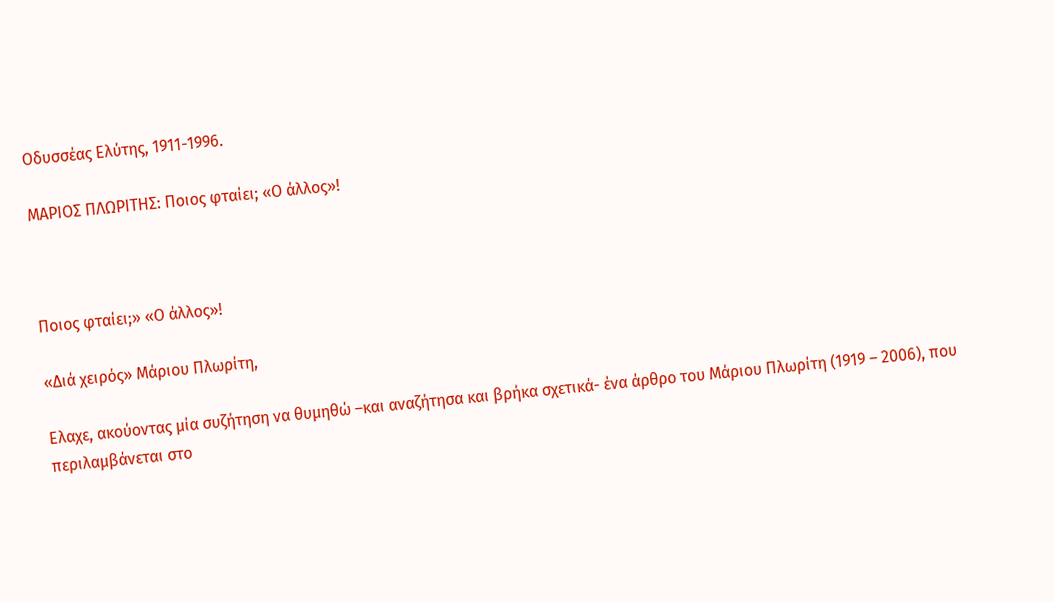Οδυσσέας Ελύτης, 1911-1996.

ΜΑΡΙΟΣ ΠΛΩΡΙΤΗΣ: Ποιος φταίει; «Ο άλλος»!



Ποιος φταίει;» «Ο άλλος»!

«Διά χειρός» Μάριου Πλωρίτη,

Ελαχε, ακούοντας μία συζήτηση να θυμηθώ –και αναζήτησα και βρήκα σχετικά- ένα άρθρο του Μάριου Πλωρίτη (1919 – 2006), που περιλαμβάνεται στο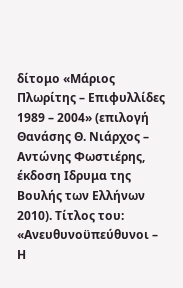δίτομο «Μάριος Πλωρίτης – Επιφυλλίδες 1989 – 2004» (επιλογή Θανάσης Θ. Νιάρχος – Αντώνης Φωστιέρης, έκδοση Ιδρυμα της Βουλής των Ελλήνων 2010). Τίτλος του: «Ανευθυνοϋπεύθυνοι – Η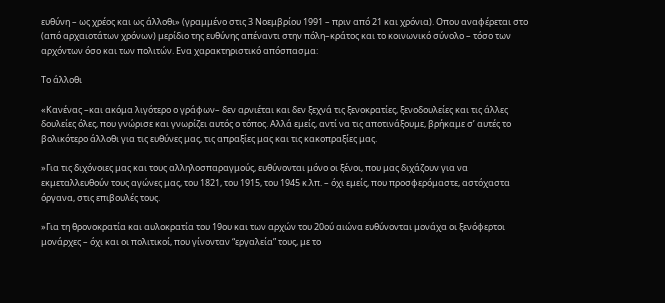ευθύνη – ως χρέος και ως άλλοθι» (γραμμένο στις 3 Νοεμβρίου 1991 – πριν από 21 και χρόνια). Οπου αναφέρεται στο (από αρχαιοτάτων χρόνων) μερίδιο της ευθύνης απέναντι στην πόλη–κράτος και το κοινωνικό σύνολο – τόσο των αρχόντων όσο και των πολιτών. Ενα χαρακτηριστικό απόσπασμα:

Το άλλοθι

«Κανένας –και ακόμα λιγότερο ο γράφων– δεν αρνιέται και δεν ξεχνά τις ξενοκρατίες, ξενοδουλείες και τις άλλες δουλείες όλες, που γνώρισε και γνωρίζει αυτός ο τόπος. Αλλά εμείς, αντί να τις αποτινάξουμε, βρήκαμε σ’ αυτές το βολικότερο άλλοθι για τις ευθύνες μας, τις απραξίες μας και τις κακοπραξίες μας.

»Για τις διχόνοιες μας και τους αλληλοσπαραγμούς, ευθύνονται μόνο οι ξένοι, που μας διχάζουν για να εκμεταλλευθούν τους αγώνες μας, του 1821, του 1915, του 1945 κ.λπ. – όχι εμείς, που προσφερόμαστε, αστόχαστα όργανα, στις επιβουλές τους.

»Για τη θρονοκρατία και αυλοκρατία του 19ου και των αρχών του 20ού αιώνα ευθύνονται μονάχα οι ξενόφερτοι μονάρχες – όχι και οι πολιτικοί, που γίνονταν “εργαλεία” τους, με το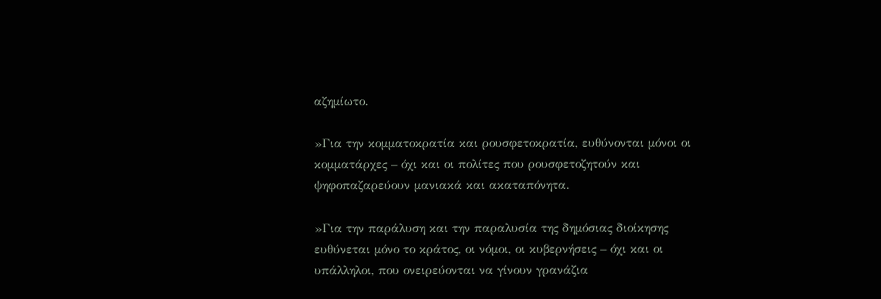αζημίωτο.

»Για την κομματοκρατία και ρουσφετοκρατία, ευθύνονται μόνοι οι κομματάρχες – όχι και οι πολίτες που ρουσφετοζητούν και ψηφοπαζαρεύουν μανιακά και ακαταπόνητα.

»Για την παράλυση και την παραλυσία της δημόσιας διοίκησης ευθύνεται μόνο το κράτος, οι νόμοι, οι κυβερνήσεις – όχι και οι υπάλληλοι, που ονειρεύονται να γίνουν γρανάζια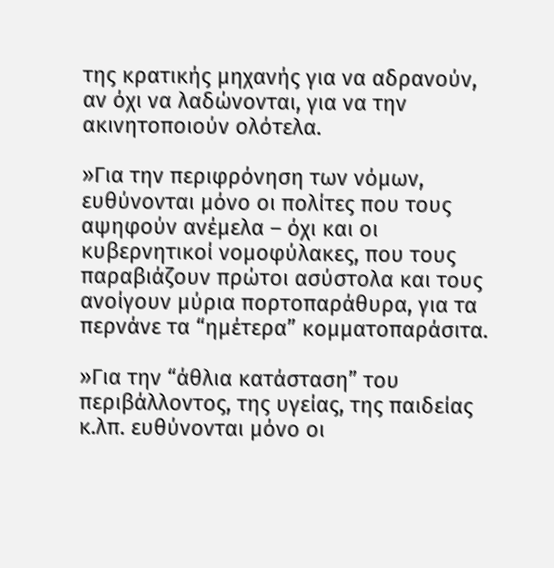της κρατικής μηχανής για να αδρανούν, αν όχι να λαδώνονται, για να την ακινητοποιούν ολότελα.

»Για την περιφρόνηση των νόμων, ευθύνονται μόνο οι πολίτες που τους αψηφούν ανέμελα – όχι και οι κυβερνητικοί νομοφύλακες, που τους παραβιάζουν πρώτοι ασύστολα και τους ανοίγουν μύρια πορτοπαράθυρα, για τα περνάνε τα “ημέτερα” κομματοπαράσιτα.

»Για την “άθλια κατάσταση” του περιβάλλοντος, της υγείας, της παιδείας κ.λπ. ευθύνονται μόνο οι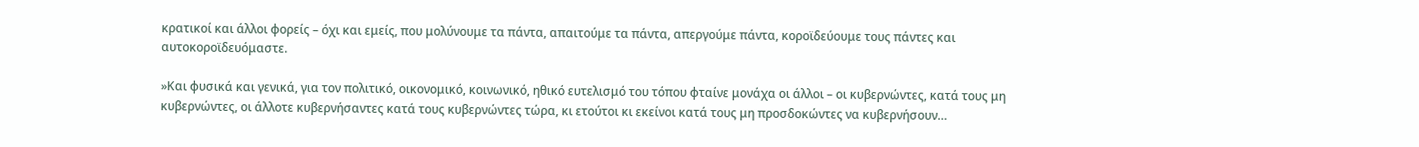κρατικοί και άλλοι φορείς – όχι και εμείς, που μολύνουμε τα πάντα, απαιτούμε τα πάντα, απεργούμε πάντα, κοροϊδεύουμε τους πάντες και αυτοκοροϊδευόμαστε.

»Και φυσικά και γενικά, για τον πολιτικό, οικονομικό, κοινωνικό, ηθικό ευτελισμό του τόπου φταίνε μονάχα οι άλλοι – οι κυβερνώντες, κατά τους μη κυβερνώντες, οι άλλοτε κυβερνήσαντες κατά τους κυβερνώντες τώρα, κι ετούτοι κι εκείνοι κατά τους μη προσδοκώντες να κυβερνήσουν…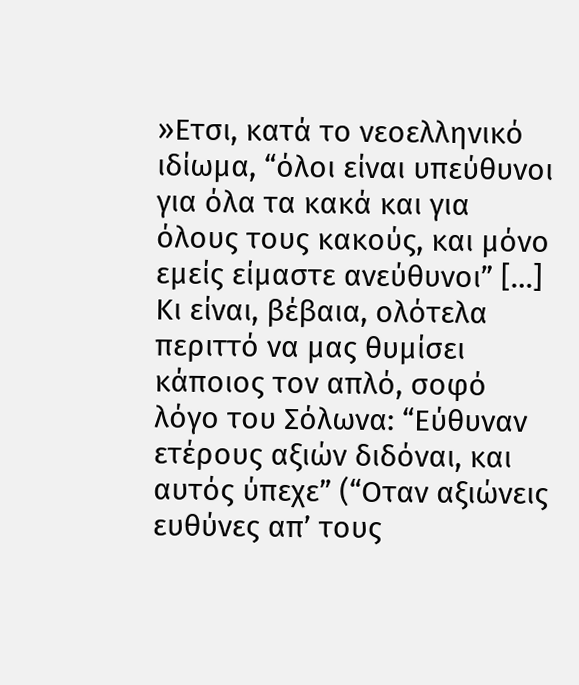»Ετσι, κατά το νεοελληνικό ιδίωμα, “όλοι είναι υπεύθυνοι για όλα τα κακά και για όλους τους κακούς, και μόνο εμείς είμαστε ανεύθυνοι” […] Κι είναι, βέβαια, ολότελα περιττό να μας θυμίσει κάποιος τον απλό, σοφό λόγο του Σόλωνα: “Εύθυναν ετέρους αξιών διδόναι, και αυτός ύπεχε” (“Οταν αξιώνεις ευθύνες απ’ τους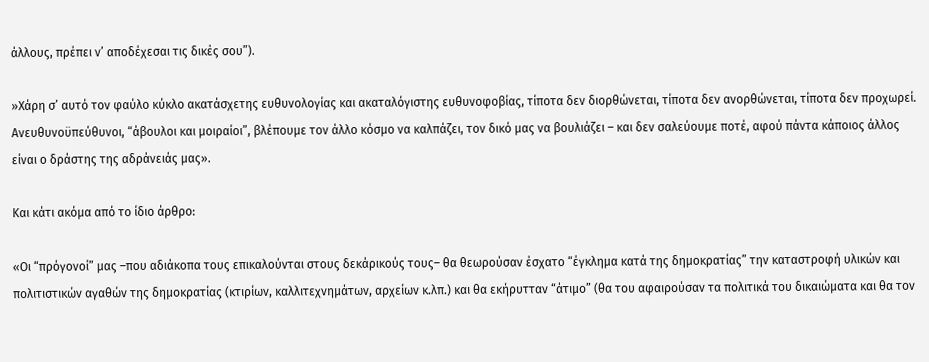άλλους, πρέπει ν’ αποδέχεσαι τις δικές σου”).

»Χάρη σ’ αυτό τον φαύλο κύκλο ακατάσχετης ευθυνολογίας και ακαταλόγιστης ευθυνοφοβίας, τίποτα δεν διορθώνεται, τίποτα δεν ανορθώνεται, τίποτα δεν προχωρεί. Ανευθυνοϋπεύθυνοι, “άβουλοι και μοιραίοι”, βλέπουμε τον άλλο κόσμο να καλπάζει, τον δικό μας να βουλιάζει – και δεν σαλεύουμε ποτέ, αφού πάντα κάποιος άλλος είναι ο δράστης της αδράνειάς μας».

Και κάτι ακόμα από το ίδιο άρθρο:

«Οι “πρόγονοί” μας –που αδιάκοπα τους επικαλούνται στους δεκάρικούς τους– θα θεωρούσαν έσχατο “έγκλημα κατά της δημοκρατίας” την καταστροφή υλικών και πολιτιστικών αγαθών της δημοκρατίας (κτιρίων, καλλιτεχνημάτων, αρχείων κ.λπ.) και θα εκήρυτταν “άτιμο” (θα του αφαιρούσαν τα πολιτικά του δικαιώματα και θα τον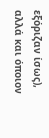εξόριζαν ίσως), αλλά και όποιον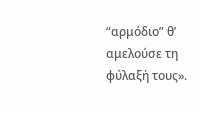“αρμόδιο” θ’ αμελούσε τη φύλαξή τους».